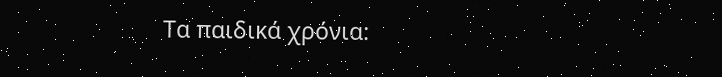Τα παιδικά χρόνια: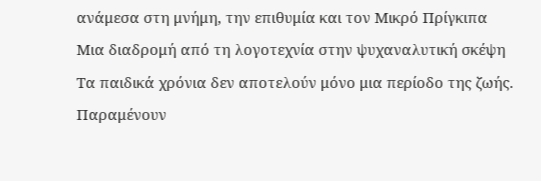ανάμεσα στη μνήμη, την επιθυμία και τον Μικρό Πρίγκιπα
Μια διαδρομή από τη λογοτεχνία στην ψυχαναλυτική σκέψη
Τα παιδικά χρόνια δεν αποτελούν μόνο μια περίοδο της ζωής. Παραμένουν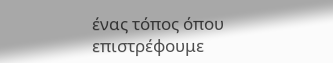ένας τόπος όπου επιστρέφουμε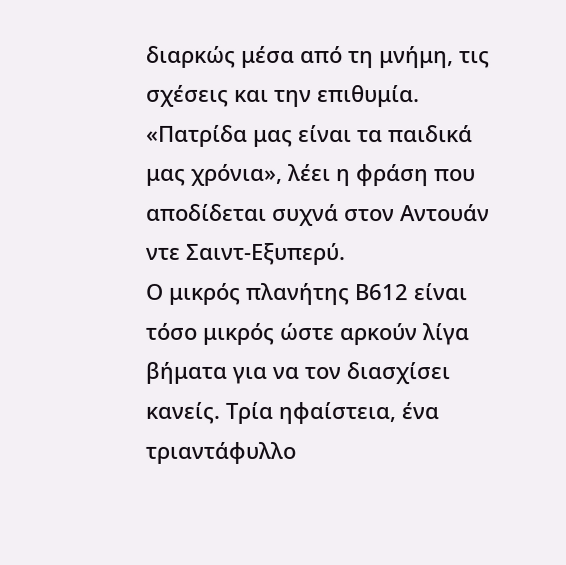διαρκώς μέσα από τη μνήμη, τις σχέσεις και την επιθυμία. «Πατρίδα μας είναι τα παιδικά μας χρόνια», λέει η φράση που αποδίδεται συχνά στον Αντουάν ντε Σαιντ-Εξυπερύ.
Ο μικρός πλανήτης Β612 είναι τόσο μικρός ώστε αρκούν λίγα βήματα για να τον διασχίσει κανείς. Τρία ηφαίστεια, ένα τριαντάφυλλο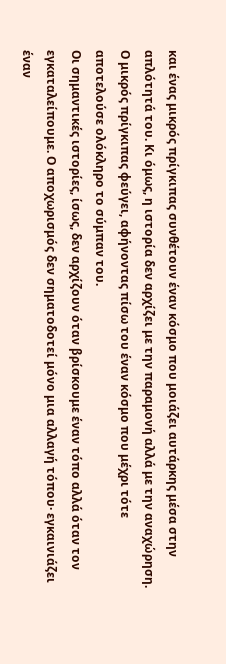και ένας μικρός πρίγκιπας συνθέτουν έναν κόσμο που μοιάζει αυτάρκης μέσα στην απλότητά του. Κι όμως, η ιστορία δεν αρχίζει με την παραμονή αλλά με την αναχώρηση. Ο μικρός πρίγκιπας φεύγει, αφήνοντας πίσω του έναν κόσμο που μέχρι τότε αποτελούσε ολόκληρο το σύμπαν του.
Οι σημαντικές ιστορίες, ίσως, δεν αρχίζουν όταν βρίσκουμε έναν τόπο αλλά όταν τον εγκαταλείπουμε. Ο αποχωρισμός δεν σηματοδοτεί μόνο μια αλλαγή τόπου· εγκαινιάζει έναν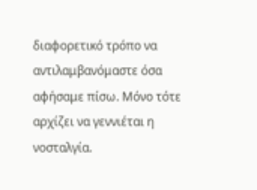διαφορετικό τρόπο να αντιλαμβανόμαστε όσα αφήσαμε πίσω. Μόνο τότε αρχίζει να γεννιέται η νοσταλγία.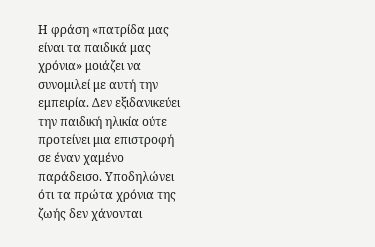Η φράση «πατρίδα μας είναι τα παιδικά μας χρόνια» μοιάζει να συνομιλεί με αυτή την εμπειρία. Δεν εξιδανικεύει την παιδική ηλικία ούτε προτείνει μια επιστροφή σε έναν χαμένο παράδεισο. Υποδηλώνει ότι τα πρώτα χρόνια της ζωής δεν χάνονται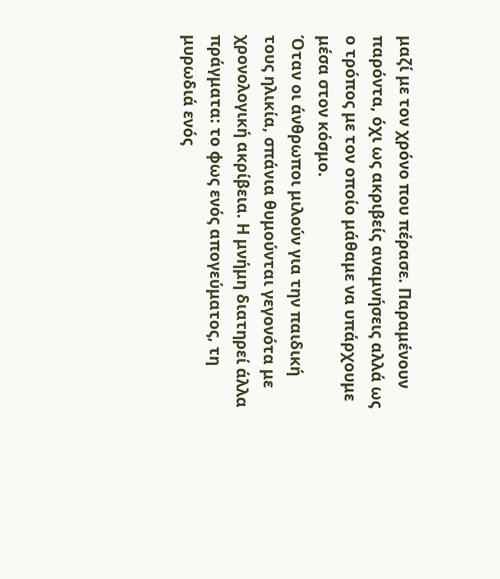μαζί με τον χρόνο που πέρασε. Παραμένουν παρόντα, όχι ως ακριβείς αναμνήσεις αλλά ως ο τρόπος με τον οποίο μάθαμε να υπάρχουμε μέσα στον κόσμο.
Όταν οι άνθρωποι μιλούν για την παιδική τους ηλικία, σπάνια θυμούνται γεγονότα με χρονολογική ακρίβεια. Η μνήμη διατηρεί άλλα πράγματα: το φως ενός απογεύματος, τη μυρωδιά ενός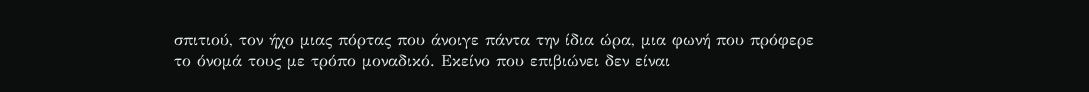σπιτιού, τον ήχο μιας πόρτας που άνοιγε πάντα την ίδια ώρα, μια φωνή που πρόφερε το όνομά τους με τρόπο μοναδικό. Εκείνο που επιβιώνει δεν είναι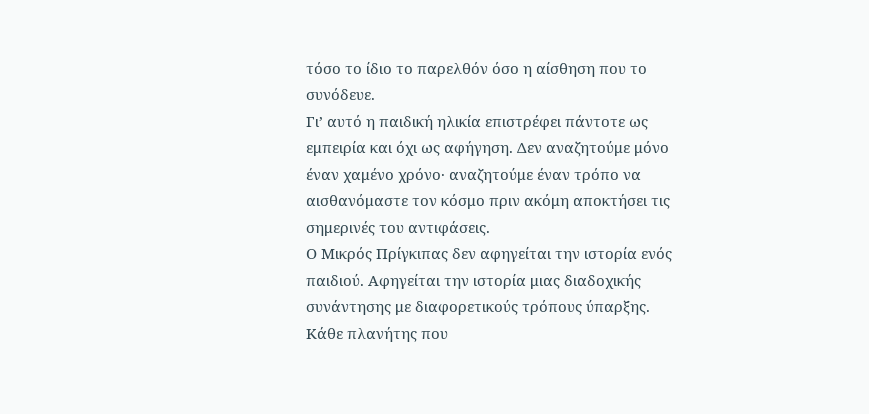τόσο το ίδιο το παρελθόν όσο η αίσθηση που το συνόδευε.
Γι’ αυτό η παιδική ηλικία επιστρέφει πάντοτε ως εμπειρία και όχι ως αφήγηση. Δεν αναζητούμε μόνο έναν χαμένο χρόνο· αναζητούμε έναν τρόπο να αισθανόμαστε τον κόσμο πριν ακόμη αποκτήσει τις σημερινές του αντιφάσεις.
Ο Μικρός Πρίγκιπας δεν αφηγείται την ιστορία ενός παιδιού. Αφηγείται την ιστορία μιας διαδοχικής συνάντησης με διαφορετικούς τρόπους ύπαρξης. Κάθε πλανήτης που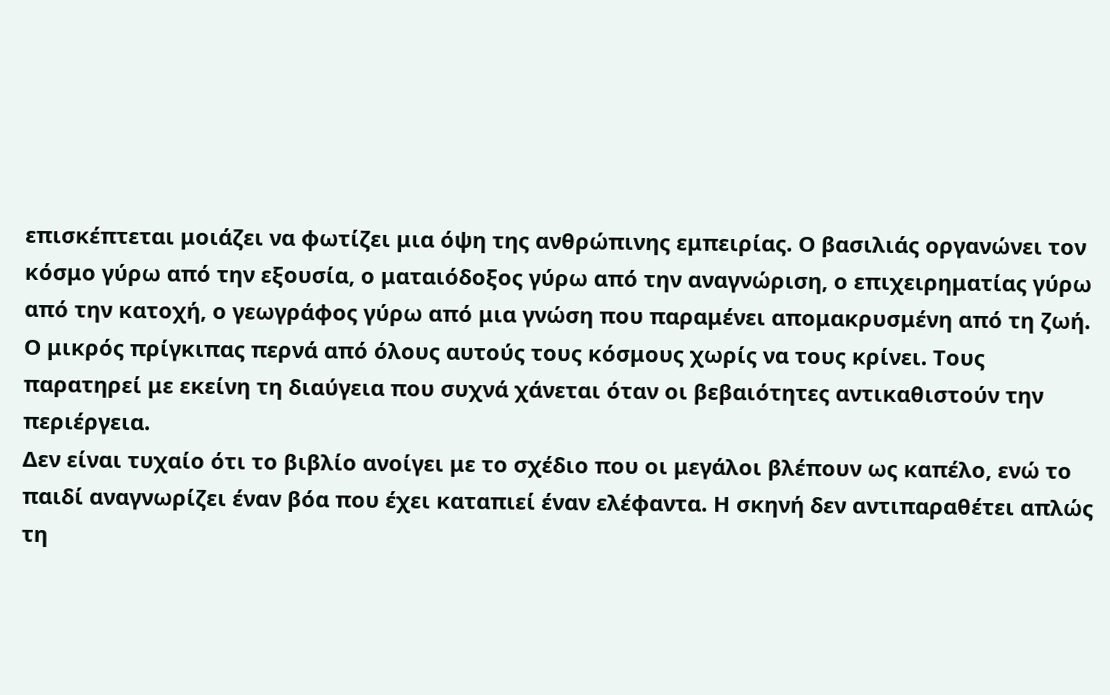επισκέπτεται μοιάζει να φωτίζει μια όψη της ανθρώπινης εμπειρίας. Ο βασιλιάς οργανώνει τον κόσμο γύρω από την εξουσία, ο ματαιόδοξος γύρω από την αναγνώριση, ο επιχειρηματίας γύρω από την κατοχή, ο γεωγράφος γύρω από μια γνώση που παραμένει απομακρυσμένη από τη ζωή. Ο μικρός πρίγκιπας περνά από όλους αυτούς τους κόσμους χωρίς να τους κρίνει. Τους παρατηρεί με εκείνη τη διαύγεια που συχνά χάνεται όταν οι βεβαιότητες αντικαθιστούν την περιέργεια.
Δεν είναι τυχαίο ότι το βιβλίο ανοίγει με το σχέδιο που οι μεγάλοι βλέπουν ως καπέλο, ενώ το παιδί αναγνωρίζει έναν βόα που έχει καταπιεί έναν ελέφαντα. Η σκηνή δεν αντιπαραθέτει απλώς τη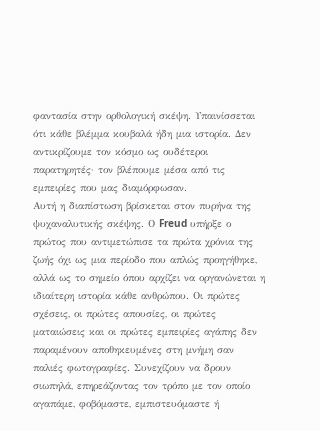φαντασία στην ορθολογική σκέψη. Υπαινίσσεται ότι κάθε βλέμμα κουβαλά ήδη μια ιστορία. Δεν αντικρίζουμε τον κόσμο ως ουδέτεροι παρατηρητές· τον βλέπουμε μέσα από τις εμπειρίες που μας διαμόρφωσαν.
Αυτή η διαπίστωση βρίσκεται στον πυρήνα της ψυχαναλυτικής σκέψης. Ο Freud υπήρξε ο πρώτος που αντιμετώπισε τα πρώτα χρόνια της ζωής όχι ως μια περίοδο που απλώς προηγήθηκε, αλλά ως το σημείο όπου αρχίζει να οργανώνεται η ιδιαίτερη ιστορία κάθε ανθρώπου. Οι πρώτες σχέσεις, οι πρώτες απουσίες, οι πρώτες ματαιώσεις και οι πρώτες εμπειρίες αγάπης δεν παραμένουν αποθηκευμένες στη μνήμη σαν παλιές φωτογραφίες. Συνεχίζουν να δρουν σιωπηλά, επηρεάζοντας τον τρόπο με τον οποίο αγαπάμε, φοβόμαστε, εμπιστευόμαστε ή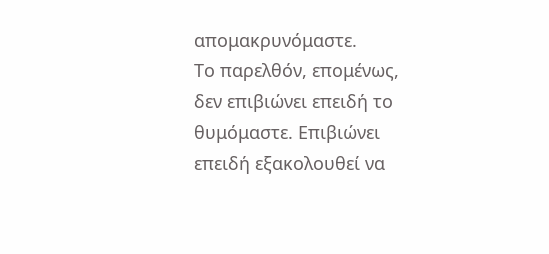απομακρυνόμαστε.
Το παρελθόν, επομένως, δεν επιβιώνει επειδή το θυμόμαστε. Επιβιώνει επειδή εξακολουθεί να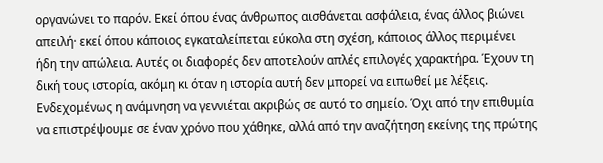οργανώνει το παρόν. Εκεί όπου ένας άνθρωπος αισθάνεται ασφάλεια, ένας άλλος βιώνει απειλή· εκεί όπου κάποιος εγκαταλείπεται εύκολα στη σχέση, κάποιος άλλος περιμένει ήδη την απώλεια. Αυτές οι διαφορές δεν αποτελούν απλές επιλογές χαρακτήρα. Έχουν τη δική τους ιστορία, ακόμη κι όταν η ιστορία αυτή δεν μπορεί να ειπωθεί με λέξεις.
Ενδεχομένως η ανάμνηση να γεννιέται ακριβώς σε αυτό το σημείο. Όχι από την επιθυμία να επιστρέψουμε σε έναν χρόνο που χάθηκε, αλλά από την αναζήτηση εκείνης της πρώτης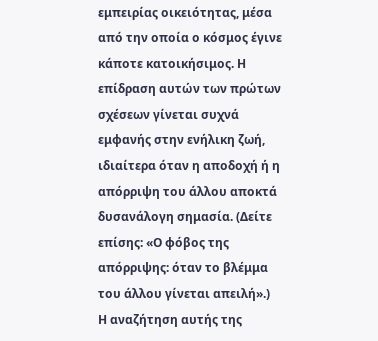εμπειρίας οικειότητας, μέσα από την οποία ο κόσμος έγινε κάποτε κατοικήσιμος. Η επίδραση αυτών των πρώτων σχέσεων γίνεται συχνά εμφανής στην ενήλικη ζωή, ιδιαίτερα όταν η αποδοχή ή η απόρριψη του άλλου αποκτά δυσανάλογη σημασία. (Δείτε επίσης: «Ο φόβος της απόρριψης: όταν το βλέμμα του άλλου γίνεται απειλή».)
Η αναζήτηση αυτής της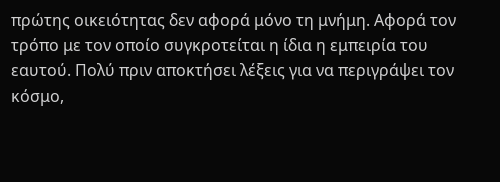πρώτης οικειότητας δεν αφορά μόνο τη μνήμη. Αφορά τον τρόπο με τον οποίο συγκροτείται η ίδια η εμπειρία του εαυτού. Πολύ πριν αποκτήσει λέξεις για να περιγράψει τον κόσμο,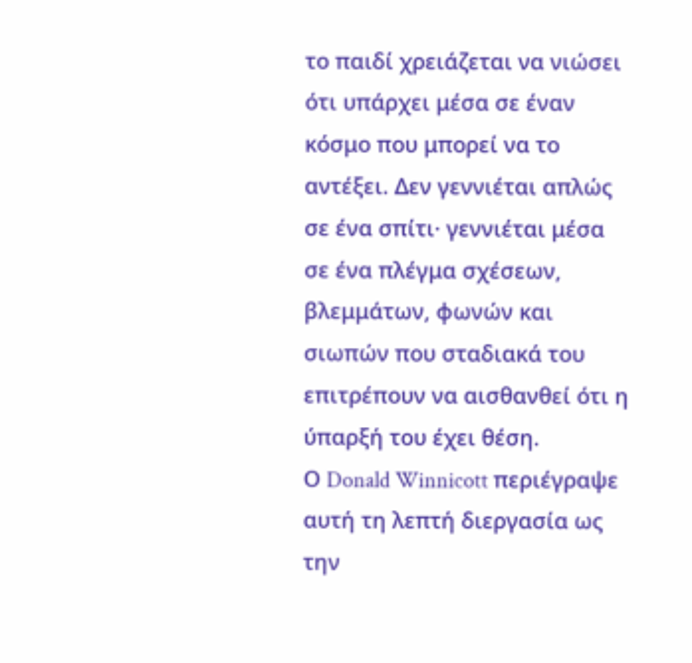το παιδί χρειάζεται να νιώσει ότι υπάρχει μέσα σε έναν κόσμο που μπορεί να το αντέξει. Δεν γεννιέται απλώς σε ένα σπίτι· γεννιέται μέσα σε ένα πλέγμα σχέσεων, βλεμμάτων, φωνών και σιωπών που σταδιακά του επιτρέπουν να αισθανθεί ότι η ύπαρξή του έχει θέση.
Ο Donald Winnicott περιέγραψε αυτή τη λεπτή διεργασία ως την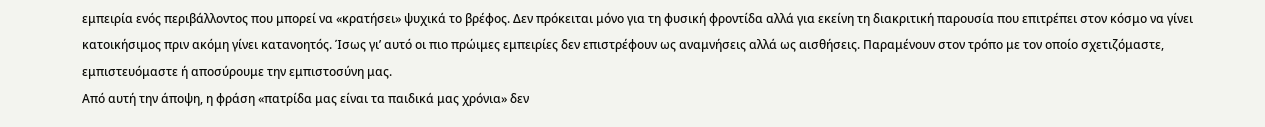εμπειρία ενός περιβάλλοντος που μπορεί να «κρατήσει» ψυχικά το βρέφος. Δεν πρόκειται μόνο για τη φυσική φροντίδα αλλά για εκείνη τη διακριτική παρουσία που επιτρέπει στον κόσμο να γίνει κατοικήσιμος πριν ακόμη γίνει κατανοητός. Ίσως γι’ αυτό οι πιο πρώιμες εμπειρίες δεν επιστρέφουν ως αναμνήσεις αλλά ως αισθήσεις. Παραμένουν στον τρόπο με τον οποίο σχετιζόμαστε, εμπιστευόμαστε ή αποσύρουμε την εμπιστοσύνη μας.
Από αυτή την άποψη, η φράση «πατρίδα μας είναι τα παιδικά μας χρόνια» δεν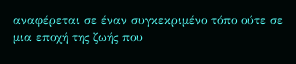αναφέρεται σε έναν συγκεκριμένο τόπο ούτε σε μια εποχή της ζωής που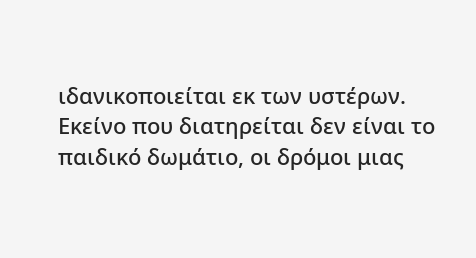ιδανικοποιείται εκ των υστέρων. Εκείνο που διατηρείται δεν είναι το παιδικό δωμάτιο, οι δρόμοι μιας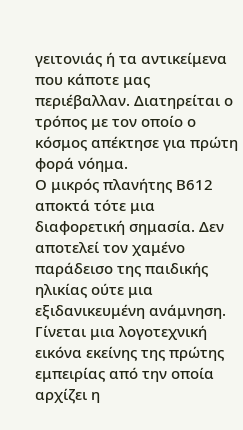γειτονιάς ή τα αντικείμενα που κάποτε μας περιέβαλλαν. Διατηρείται ο τρόπος με τον οποίο ο κόσμος απέκτησε για πρώτη φορά νόημα.
Ο μικρός πλανήτης Β612 αποκτά τότε μια διαφορετική σημασία. Δεν αποτελεί τον χαμένο παράδεισο της παιδικής ηλικίας ούτε μια εξιδανικευμένη ανάμνηση. Γίνεται μια λογοτεχνική εικόνα εκείνης της πρώτης εμπειρίας από την οποία αρχίζει η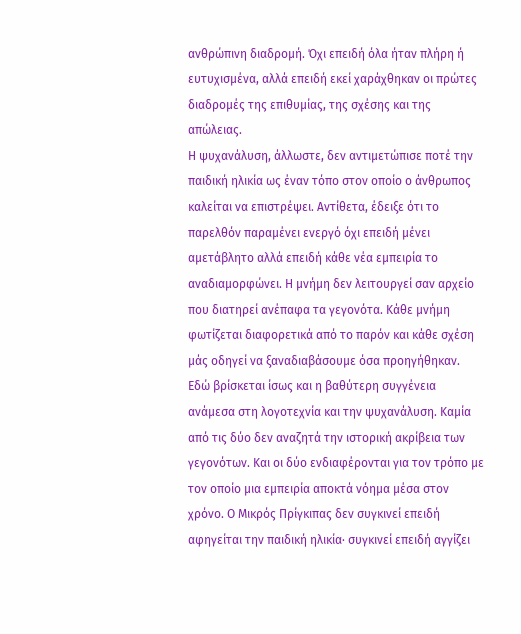ανθρώπινη διαδρομή. Όχι επειδή όλα ήταν πλήρη ή ευτυχισμένα, αλλά επειδή εκεί χαράχθηκαν οι πρώτες διαδρομές της επιθυμίας, της σχέσης και της απώλειας.
Η ψυχανάλυση, άλλωστε, δεν αντιμετώπισε ποτέ την παιδική ηλικία ως έναν τόπο στον οποίο ο άνθρωπος καλείται να επιστρέψει. Αντίθετα, έδειξε ότι το παρελθόν παραμένει ενεργό όχι επειδή μένει αμετάβλητο αλλά επειδή κάθε νέα εμπειρία το αναδιαμορφώνει. Η μνήμη δεν λειτουργεί σαν αρχείο που διατηρεί ανέπαφα τα γεγονότα. Κάθε μνήμη φωτίζεται διαφορετικά από το παρόν και κάθε σχέση μάς οδηγεί να ξαναδιαβάσουμε όσα προηγήθηκαν.
Εδώ βρίσκεται ίσως και η βαθύτερη συγγένεια ανάμεσα στη λογοτεχνία και την ψυχανάλυση. Καμία από τις δύο δεν αναζητά την ιστορική ακρίβεια των γεγονότων. Και οι δύο ενδιαφέρονται για τον τρόπο με τον οποίο μια εμπειρία αποκτά νόημα μέσα στον χρόνο. Ο Μικρός Πρίγκιπας δεν συγκινεί επειδή αφηγείται την παιδική ηλικία· συγκινεί επειδή αγγίζει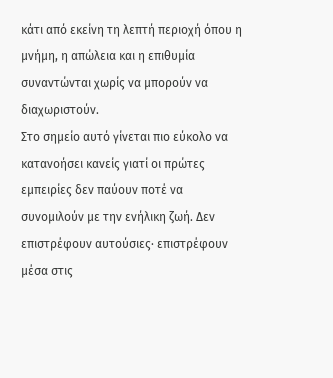κάτι από εκείνη τη λεπτή περιοχή όπου η μνήμη, η απώλεια και η επιθυμία συναντώνται χωρίς να μπορούν να διαχωριστούν.
Στο σημείο αυτό γίνεται πιο εύκολο να κατανοήσει κανείς γιατί οι πρώτες εμπειρίες δεν παύουν ποτέ να συνομιλούν με την ενήλικη ζωή. Δεν επιστρέφουν αυτούσιες· επιστρέφουν μέσα στις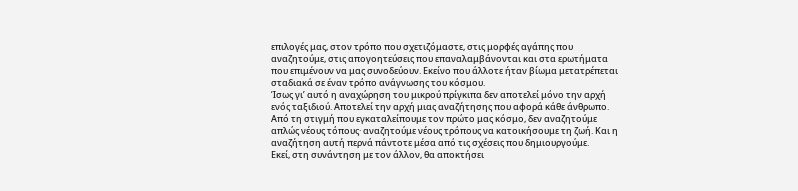επιλογές μας, στον τρόπο που σχετιζόμαστε, στις μορφές αγάπης που αναζητούμε, στις απογοητεύσεις που επαναλαμβάνονται και στα ερωτήματα που επιμένουν να μας συνοδεύουν. Εκείνο που άλλοτε ήταν βίωμα μετατρέπεται σταδιακά σε έναν τρόπο ανάγνωσης του κόσμου.
Ίσως γι’ αυτό η αναχώρηση του μικρού πρίγκιπα δεν αποτελεί μόνο την αρχή ενός ταξιδιού. Αποτελεί την αρχή μιας αναζήτησης που αφορά κάθε άνθρωπο. Από τη στιγμή που εγκαταλείπουμε τον πρώτο μας κόσμο, δεν αναζητούμε απλώς νέους τόπους· αναζητούμε νέους τρόπους να κατοικήσουμε τη ζωή. Και η αναζήτηση αυτή περνά πάντοτε μέσα από τις σχέσεις που δημιουργούμε.
Εκεί, στη συνάντηση με τον άλλον, θα αποκτήσει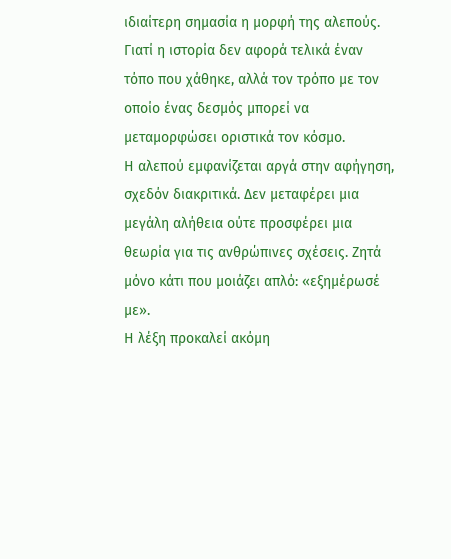ιδιαίτερη σημασία η μορφή της αλεπούς. Γιατί η ιστορία δεν αφορά τελικά έναν τόπο που χάθηκε, αλλά τον τρόπο με τον οποίο ένας δεσμός μπορεί να μεταμορφώσει οριστικά τον κόσμο.
Η αλεπού εμφανίζεται αργά στην αφήγηση, σχεδόν διακριτικά. Δεν μεταφέρει μια μεγάλη αλήθεια ούτε προσφέρει μια θεωρία για τις ανθρώπινες σχέσεις. Ζητά μόνο κάτι που μοιάζει απλό: «εξημέρωσέ με».
Η λέξη προκαλεί ακόμη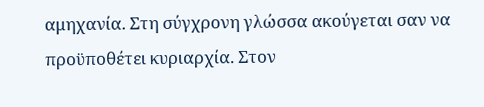αμηχανία. Στη σύγχρονη γλώσσα ακούγεται σαν να προϋποθέτει κυριαρχία. Στον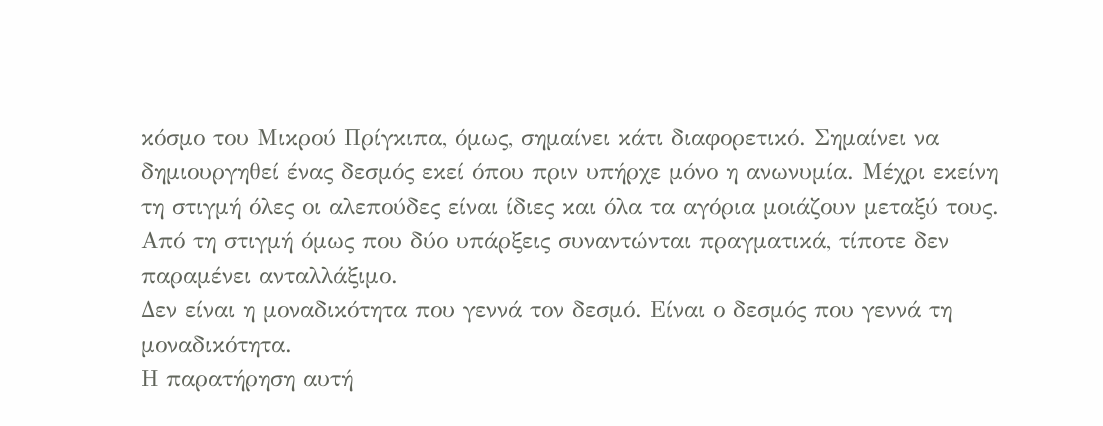κόσμο του Μικρού Πρίγκιπα, όμως, σημαίνει κάτι διαφορετικό. Σημαίνει να δημιουργηθεί ένας δεσμός εκεί όπου πριν υπήρχε μόνο η ανωνυμία. Μέχρι εκείνη τη στιγμή όλες οι αλεπούδες είναι ίδιες και όλα τα αγόρια μοιάζουν μεταξύ τους. Από τη στιγμή όμως που δύο υπάρξεις συναντώνται πραγματικά, τίποτε δεν παραμένει ανταλλάξιμο.
Δεν είναι η μοναδικότητα που γεννά τον δεσμό. Είναι ο δεσμός που γεννά τη μοναδικότητα.
Η παρατήρηση αυτή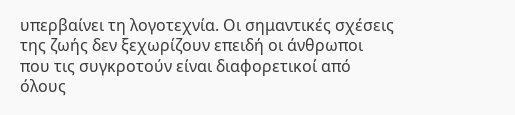υπερβαίνει τη λογοτεχνία. Οι σημαντικές σχέσεις της ζωής δεν ξεχωρίζουν επειδή οι άνθρωποι που τις συγκροτούν είναι διαφορετικοί από όλους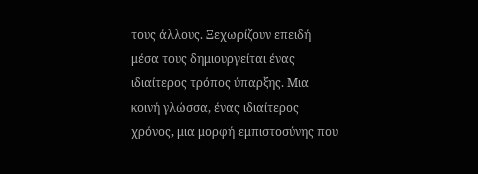τους άλλους. Ξεχωρίζουν επειδή μέσα τους δημιουργείται ένας ιδιαίτερος τρόπος ύπαρξης. Μια κοινή γλώσσα, ένας ιδιαίτερος χρόνος, μια μορφή εμπιστοσύνης που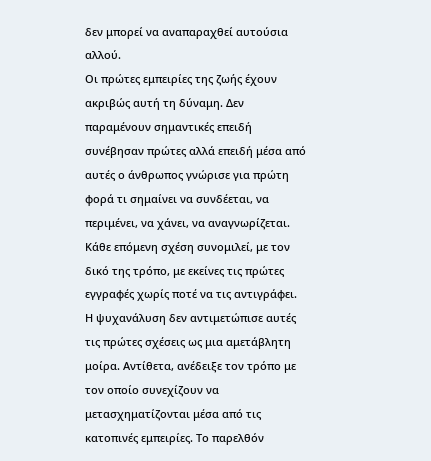δεν μπορεί να αναπαραχθεί αυτούσια αλλού.
Οι πρώτες εμπειρίες της ζωής έχουν ακριβώς αυτή τη δύναμη. Δεν παραμένουν σημαντικές επειδή συνέβησαν πρώτες αλλά επειδή μέσα από αυτές ο άνθρωπος γνώρισε για πρώτη φορά τι σημαίνει να συνδέεται, να περιμένει, να χάνει, να αναγνωρίζεται. Κάθε επόμενη σχέση συνομιλεί, με τον δικό της τρόπο, με εκείνες τις πρώτες εγγραφές χωρίς ποτέ να τις αντιγράφει.
Η ψυχανάλυση δεν αντιμετώπισε αυτές τις πρώτες σχέσεις ως μια αμετάβλητη μοίρα. Αντίθετα, ανέδειξε τον τρόπο με τον οποίο συνεχίζουν να μετασχηματίζονται μέσα από τις κατοπινές εμπειρίες. Το παρελθόν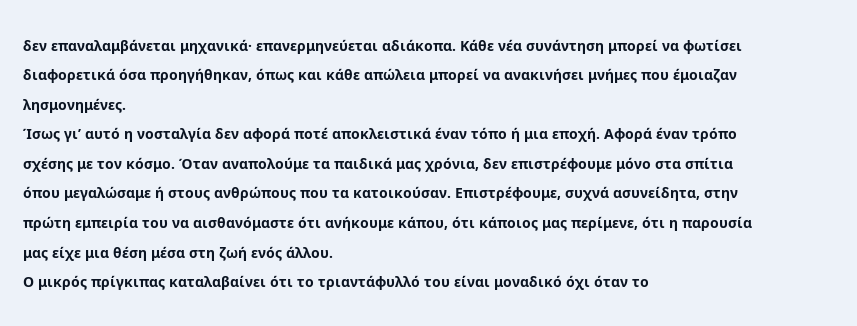δεν επαναλαμβάνεται μηχανικά· επανερμηνεύεται αδιάκοπα. Κάθε νέα συνάντηση μπορεί να φωτίσει διαφορετικά όσα προηγήθηκαν, όπως και κάθε απώλεια μπορεί να ανακινήσει μνήμες που έμοιαζαν λησμονημένες.
Ίσως γι’ αυτό η νοσταλγία δεν αφορά ποτέ αποκλειστικά έναν τόπο ή μια εποχή. Αφορά έναν τρόπο σχέσης με τον κόσμο. Όταν αναπολούμε τα παιδικά μας χρόνια, δεν επιστρέφουμε μόνο στα σπίτια όπου μεγαλώσαμε ή στους ανθρώπους που τα κατοικούσαν. Επιστρέφουμε, συχνά ασυνείδητα, στην πρώτη εμπειρία του να αισθανόμαστε ότι ανήκουμε κάπου, ότι κάποιος μας περίμενε, ότι η παρουσία μας είχε μια θέση μέσα στη ζωή ενός άλλου.
Ο μικρός πρίγκιπας καταλαβαίνει ότι το τριαντάφυλλό του είναι μοναδικό όχι όταν το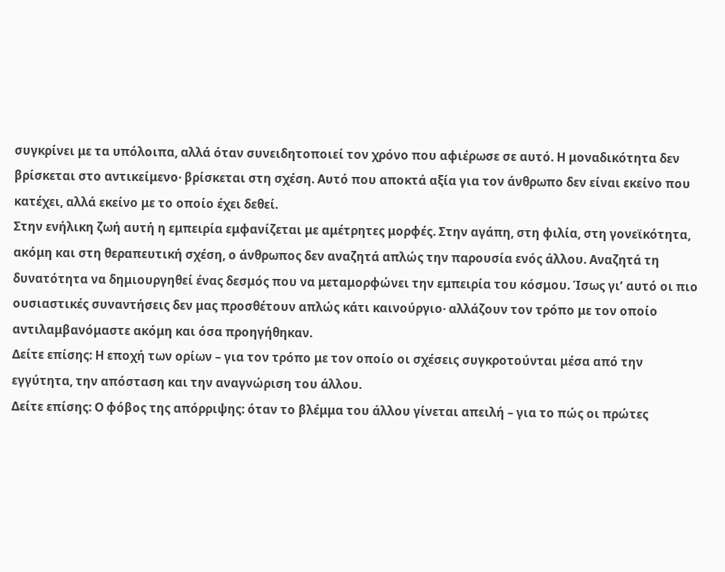συγκρίνει με τα υπόλοιπα, αλλά όταν συνειδητοποιεί τον χρόνο που αφιέρωσε σε αυτό. Η μοναδικότητα δεν βρίσκεται στο αντικείμενο· βρίσκεται στη σχέση. Αυτό που αποκτά αξία για τον άνθρωπο δεν είναι εκείνο που κατέχει, αλλά εκείνο με το οποίο έχει δεθεί.
Στην ενήλικη ζωή αυτή η εμπειρία εμφανίζεται με αμέτρητες μορφές. Στην αγάπη, στη φιλία, στη γονεϊκότητα, ακόμη και στη θεραπευτική σχέση, ο άνθρωπος δεν αναζητά απλώς την παρουσία ενός άλλου. Αναζητά τη δυνατότητα να δημιουργηθεί ένας δεσμός που να μεταμορφώνει την εμπειρία του κόσμου. Ίσως γι’ αυτό οι πιο ουσιαστικές συναντήσεις δεν μας προσθέτουν απλώς κάτι καινούργιο· αλλάζουν τον τρόπο με τον οποίο αντιλαμβανόμαστε ακόμη και όσα προηγήθηκαν.
Δείτε επίσης: Η εποχή των ορίων – για τον τρόπο με τον οποίο οι σχέσεις συγκροτούνται μέσα από την εγγύτητα, την απόσταση και την αναγνώριση του άλλου.
Δείτε επίσης: Ο φόβος της απόρριψης: όταν το βλέμμα του άλλου γίνεται απειλή – για το πώς οι πρώτες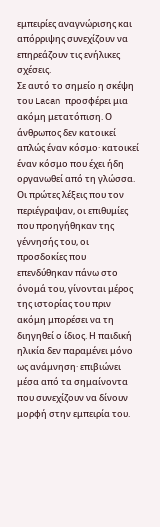εμπειρίες αναγνώρισης και απόρριψης συνεχίζουν να επηρεάζουν τις ενήλικες σχέσεις.
Σε αυτό το σημείο η σκέψη του Lacan προσφέρει μια ακόμη μετατόπιση. Ο άνθρωπος δεν κατοικεί απλώς έναν κόσμο· κατοικεί έναν κόσμο που έχει ήδη οργανωθεί από τη γλώσσα. Οι πρώτες λέξεις που τον περιέγραψαν, οι επιθυμίες που προηγήθηκαν της γέννησής του, οι προσδοκίες που επενδύθηκαν πάνω στο όνομά του, γίνονται μέρος της ιστορίας του πριν ακόμη μπορέσει να τη διηγηθεί ο ίδιος. Η παιδική ηλικία δεν παραμένει μόνο ως ανάμνηση· επιβιώνει μέσα από τα σημαίνοντα που συνεχίζουν να δίνουν μορφή στην εμπειρία του.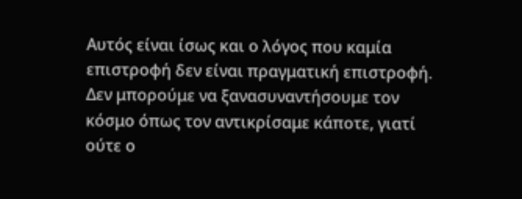Αυτός είναι ίσως και ο λόγος που καμία επιστροφή δεν είναι πραγματική επιστροφή. Δεν μπορούμε να ξανασυναντήσουμε τον κόσμο όπως τον αντικρίσαμε κάποτε, γιατί ούτε ο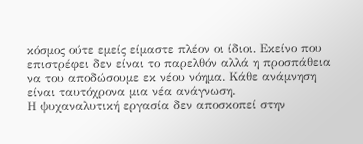κόσμος ούτε εμείς είμαστε πλέον οι ίδιοι. Εκείνο που επιστρέφει δεν είναι το παρελθόν αλλά η προσπάθεια να του αποδώσουμε εκ νέου νόημα. Κάθε ανάμνηση είναι ταυτόχρονα μια νέα ανάγνωση.
Η ψυχαναλυτική εργασία δεν αποσκοπεί στην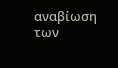αναβίωση των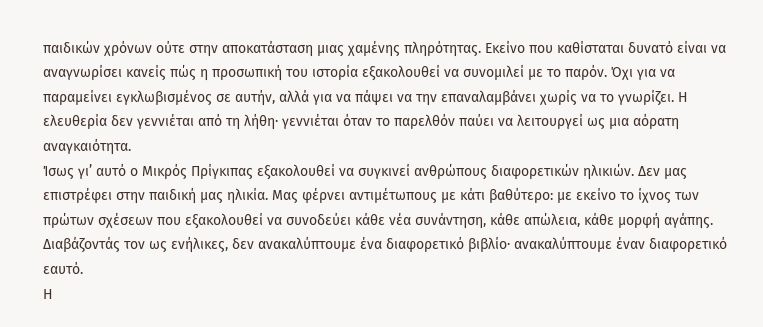παιδικών χρόνων ούτε στην αποκατάσταση μιας χαμένης πληρότητας. Εκείνο που καθίσταται δυνατό είναι να αναγνωρίσει κανείς πώς η προσωπική του ιστορία εξακολουθεί να συνομιλεί με το παρόν. Όχι για να παραμείνει εγκλωβισμένος σε αυτήν, αλλά για να πάψει να την επαναλαμβάνει χωρίς να το γνωρίζει. Η ελευθερία δεν γεννιέται από τη λήθη· γεννιέται όταν το παρελθόν παύει να λειτουργεί ως μια αόρατη αναγκαιότητα.
Ίσως γι’ αυτό ο Μικρός Πρίγκιπας εξακολουθεί να συγκινεί ανθρώπους διαφορετικών ηλικιών. Δεν μας επιστρέφει στην παιδική μας ηλικία. Μας φέρνει αντιμέτωπους με κάτι βαθύτερο: με εκείνο το ίχνος των πρώτων σχέσεων που εξακολουθεί να συνοδεύει κάθε νέα συνάντηση, κάθε απώλεια, κάθε μορφή αγάπης. Διαβάζοντάς τον ως ενήλικες, δεν ανακαλύπτουμε ένα διαφορετικό βιβλίο· ανακαλύπτουμε έναν διαφορετικό εαυτό.
Η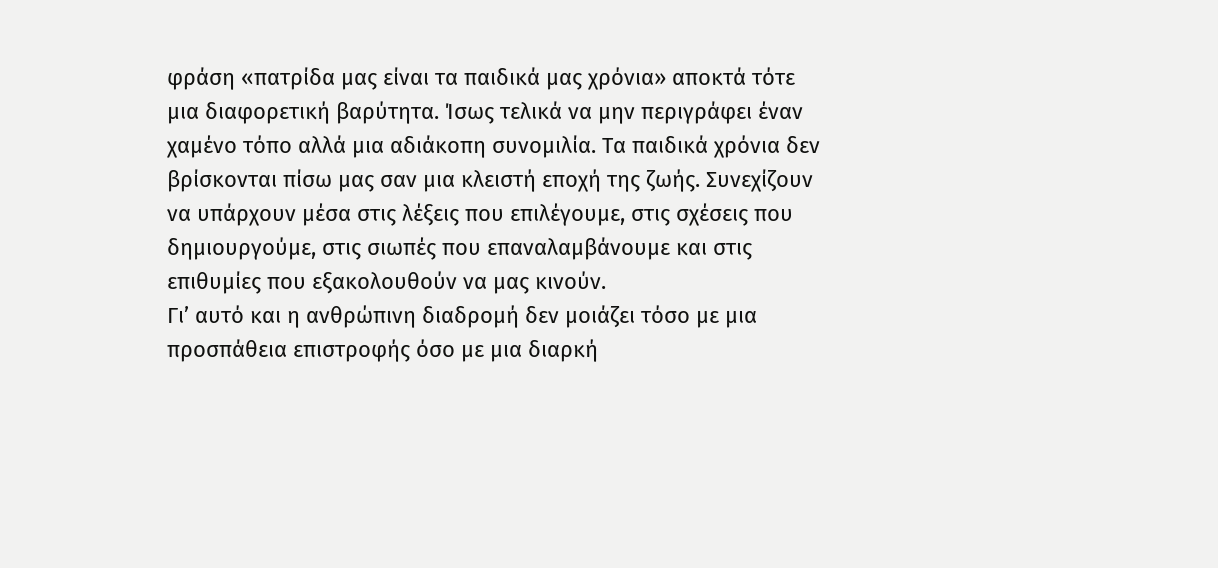φράση «πατρίδα μας είναι τα παιδικά μας χρόνια» αποκτά τότε μια διαφορετική βαρύτητα. Ίσως τελικά να μην περιγράφει έναν χαμένο τόπο αλλά μια αδιάκοπη συνομιλία. Τα παιδικά χρόνια δεν βρίσκονται πίσω μας σαν μια κλειστή εποχή της ζωής. Συνεχίζουν να υπάρχουν μέσα στις λέξεις που επιλέγουμε, στις σχέσεις που δημιουργούμε, στις σιωπές που επαναλαμβάνουμε και στις επιθυμίες που εξακολουθούν να μας κινούν.
Γι’ αυτό και η ανθρώπινη διαδρομή δεν μοιάζει τόσο με μια προσπάθεια επιστροφής όσο με μια διαρκή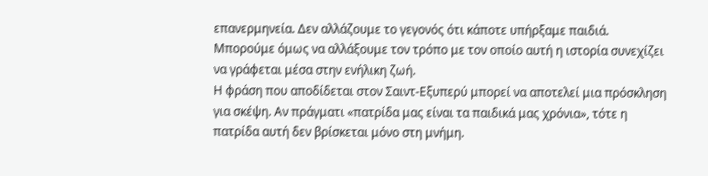επανερμηνεία. Δεν αλλάζουμε το γεγονός ότι κάποτε υπήρξαμε παιδιά. Μπορούμε όμως να αλλάξουμε τον τρόπο με τον οποίο αυτή η ιστορία συνεχίζει να γράφεται μέσα στην ενήλικη ζωή.
Η φράση που αποδίδεται στον Σαιντ-Εξυπερύ μπορεί να αποτελεί μια πρόσκληση για σκέψη. Αν πράγματι «πατρίδα μας είναι τα παιδικά μας χρόνια», τότε η πατρίδα αυτή δεν βρίσκεται μόνο στη μνήμη.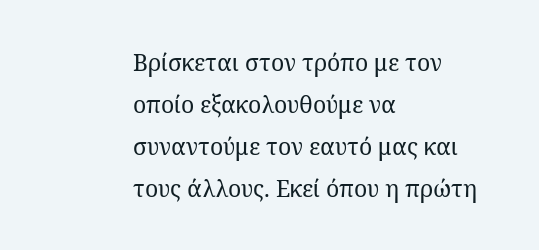Βρίσκεται στον τρόπο με τον οποίο εξακολουθούμε να συναντούμε τον εαυτό μας και τους άλλους. Εκεί όπου η πρώτη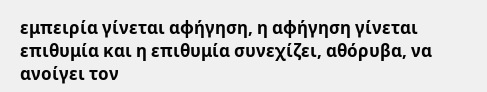εμπειρία γίνεται αφήγηση, η αφήγηση γίνεται επιθυμία και η επιθυμία συνεχίζει, αθόρυβα, να ανοίγει τον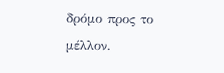δρόμο προς το μέλλον.